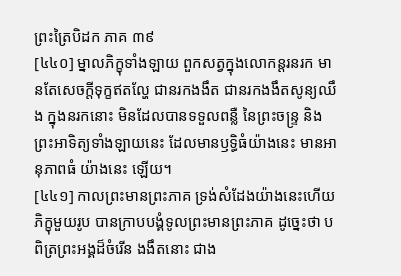ព្រះត្រៃបិដក ភាគ ៣៩
[៤៤០] ម្នាលភិក្ខុទាំងឡាយ ពួកសត្វក្នុងលោកន្ដរនរក មានតែសេចក្ដីទុក្ខឥតល្ហែ ជានរកងងឹត ជានរកងងឹតសូន្យឈឹង ក្នុងនរកនោះ មិនដែលបានទទួលពន្លឺ នៃព្រះចន្ទ្រ និងព្រះអាទិត្យទាំងឡាយនេះ ដែលមានឫទ្ធិធំយ៉ាងនេះ មានអានុភាពធំ យ៉ាងនេះ ឡើយ។
[៤៤១] កាលព្រះមានព្រះភាគ ទ្រង់សំដែងយ៉ាងនេះហើយ ភិក្ខុមួយរូប បានក្រាបបង្គំទូលព្រះមានព្រះភាគ ដូច្នេះថា បពិត្រព្រះអង្គដ៏ចំរើន ងងឹតនោះ ជាង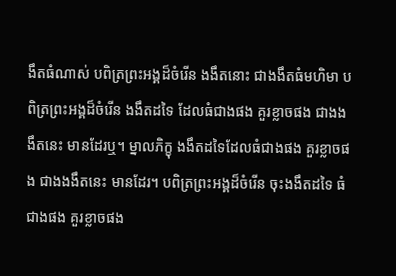ងឹតធំណាស់ បពិត្រព្រះអង្គដ៏ចំរើន ងងឹតនោះ ជាងងឹតធំមហិមា បពិត្រព្រះអង្គដ៏ចំរើន ងងឹតដទៃ ដែលធំជាងផង គួរខ្លាចផង ជាងងងឹតនេះ មានដែរឬ។ ម្នាលភិក្ខុ ងងឹតដទៃដែលធំជាងផង គួរខ្លាចផង ជាងងងឹតនេះ មានដែរ។ បពិត្រព្រះអង្គដ៏ចំរើន ចុះងងឹតដទៃ ធំជាងផង គួរខ្លាចផង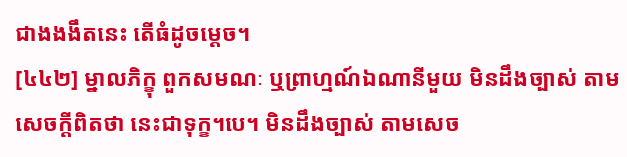ជាងងងឹតនេះ តើធំដូចម្ដេច។
[៤៤២] ម្នាលភិក្ខុ ពួកសមណៈ ឬព្រាហ្មណ៍ឯណានីមួយ មិនដឹងច្បាស់ តាមសេចក្ដីពិតថា នេះជាទុក្ខ។បេ។ មិនដឹងច្បាស់ តាមសេច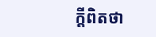ក្ដីពិតថា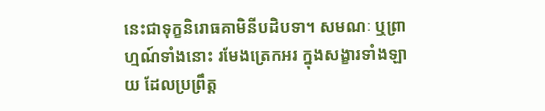នេះជាទុក្ខនិរោធគាមិនីបដិបទា។ សមណៈ ឬព្រាហ្មណ៍ទាំងនោះ រមែងត្រេកអរ ក្នុងសង្ខារទាំងឡាយ ដែលប្រព្រឹត្ត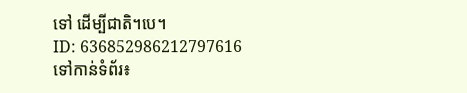ទៅ ដើម្បីជាតិ។បេ។
ID: 636852986212797616
ទៅកាន់ទំព័រ៖